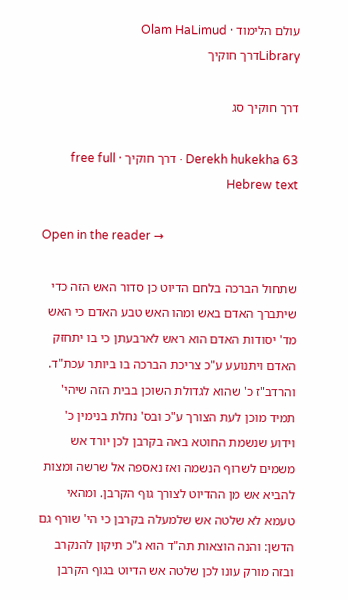עולם הלימוד · Olam HaLimud
Libraryדרך חוקיך

דרך חוקיך סג

Derekh hukekha 63 · דרך חוקיך · free full Hebrew text

Open in the reader →

שתחול הברכה בלחם הדיוט כן סדור האש הזה כדי שיתברך האדם באש ומהו האש טבע האדם כי האש מד' יסודות האדם הוא ראש לארבעתן כי בו יתחזק האדם ויתנועע ע"כ צריכת הברכה בו ביותר עכת"ד. והרדב"ז כ' שהוא לגדולת השוכן בבית הזה שיהי' תמיד מוכן לעת הצורך ע"כ ובס' נחלת בנימין כ' וידוע שנשמת החוטא באה בקרבן לכן יורד אש משמים לשרוף הנשמה ואז נאספה אל שרשה ומצות להביא אש מן ההדיוט לצורך גוף הקרבן. ומהאי טעמא לא שלטה אש שלמעלה בקרבן כי הי' שורף גם הדשן: והנה הוצאות תה"ד הוא ג"כ תיקון להנקרב ובזה מורק עונו לכן שלטה אש הדיוט בגוף הקרבן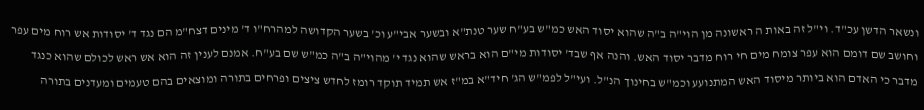ונשאר הדשן עכ"ד. וי"ל זה באות ה ראשונה מן הוי"ה ב"ה שהוא יסוד האש כמ"ש בע"ח שער טנת"א ובשער אבי"ע וכ' בשער הקדושה למהרח"ו ד' מינים דצח"מ הם נגד ד' יסודות אש רוח מים עפר וחושב שם דומם הוא עפר צומח מים חי רוח מדבר יסוד האש. והנה אף שבד' יסודות מי"ם הוא בראש שהוא נגד י' מהוי"ה ב"ה כמ"ש שם בע"ח. אמנם לענין זה הוא אש ראש לכולם שהוא כנגד מדבר כי האדם הוא ביותר מיסוד האש המתנועע וכמ"ש בחינוך הנ"ל. ועי"ל לפמ"ש הג' חיד"א במ"ז אש תמיד תוקד רומז לחדש ציצים ופרחים בתורה ומוצאים בהם טעמים ומעדנים בתורה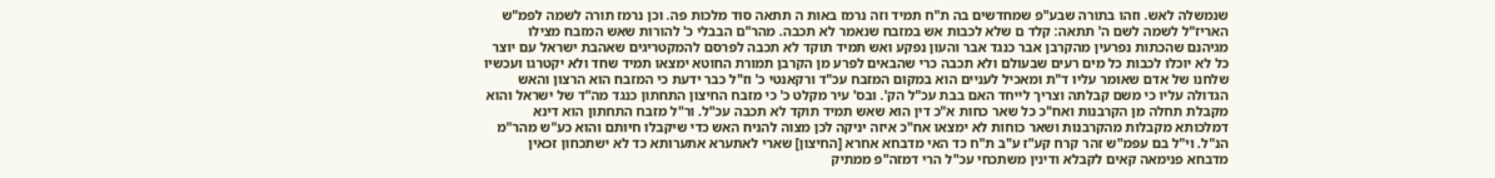שנמשלה לאש. וזהו בתורה שבע"פ שמחדשים בה ת"ח תמיד וזה נרמז באות ה תתאה סוד מלכות פה. וכן נרמז תורה לשמה לפמ"ש האריז"ל לשמה לשם ה' תתאה: קלד ם שלא לכבות אש במזבח שנאמר לא תכבה. מהר"ם הבבלי כ' להורות שאש המזבח מצילו מגיהנם שהכתות נפרעין מהקרבן אבר כנגד אבר והעון נפקע ואש תמיד תוקד לא תכבה לפרסם להמקטריגים שאהבת ישראל עם יוצר כל לא יוכלו לכבות כל מים רעים שבעולם ולא תכבה כרי שהבאים לפרע מן הקרבן תמורת החוטא ימצאו תמיד שחד ולא יקטרגו ועכשיו שלחנו של אדם שאומר עליו ד"ת ומאכיל לעניים הוא במקום המזבח עכ"ד ורקאנטי כ' וז"ל כבר ידעת כי המזבח הוא הרצון והאש הגדולה עליו כי משם קבלתה וצריך לייחד האם בבת עכ"ל הק'. ובס' עיר מקלט כ' כי מזבח החיצון התחתון כנגד מה"ד של ישראל והוא מקבלת תחלה מן הקרבנות ואח"כ כל שאר כחות א"כ דין הוא שאש תמיד תוקד לא תכבה עכ"ל. ור"ל מזבח התחתון הוא דינא דמלכותא מקבלות מהקרבנות ושאר כוחות לא ימצאו אח"כ איזה יניקה לכן מצוה להניח האש כדי שיקבלו חיותם והוא כע"ש מהר"מ הנ"ל. וי"ל בם עפמ"ש זהר קרח קע"ז ע"ב ת"ח כד האי מדבחא אחרא [החיצון] שארי לאתערא אתערותא כד לא ישתכחון זכאין מדבחא פנימאה קאים לקבלא ודינין משתכחי עכ"ל הרי דמזה"פ ממתיק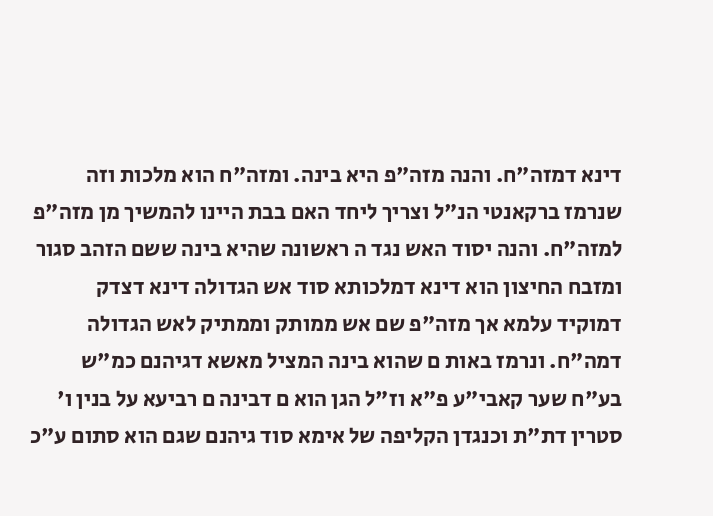דינא דמזה"ח. והנה מזה"פ היא בינה. ומזה"ח הוא מלכות וזה שנרמז ברקאנטי הנ"ל וצריך ליחד האם בבת היינו להמשיך מן מזה"פ למזה"ח. והנה יסוד האש נגד ה ראשונה שהיא בינה ששם הזהב סגור ומזבח החיצון הוא דינא דמלכותא סוד אש הגדולה דינא דצדק דמוקיד עלמא אך מזה"פ שם אש ממותק וממתיק לאש הגדולה דמה"ח. ונרמז באות ם שהוא בינה המציל מאשא דגיהנם כמ"ש בע"ח שער קאבי"ע פ"א וז"ל הגן הוא ם דבינה ם רביעא על בנין ו' סטרין דת"ת וכנגדן הקליפה של אימא סוד גיהנם שגם הוא סתום ע"כ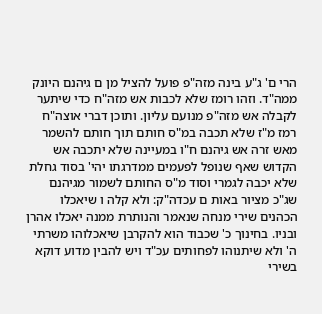הרי ם' ג"ע בינה מזה"פ פועל להציל מן ם גיהנם היונק ממה"ד. וזהו רומז שלא לכבות אש מזה"ח כדי שיתער לקבלה אש מזה"פ מנועם עליון. ותוכן דברי אוצה"ח רמז מ"ז שלא תכבה במ"ס חותם תוך חותם להשמר מאש זרה אש גיהנם ח"ו במעיינה שלא יתכבה אש הקדוש שאף שנופל לפעמים ממדרגתו יהי' בסוד גחלת שלא יכבה לגמרי וסוד מ"ס החותם לשמור מגיהנם שג"כ מציור באות ם עכדה"ק: ולא קלה ו שיאכלו הכהנים שירי מנחה שנאמר והנותרת ממנה יאכלו אהרן ובניו. בחינוך כ' שכבוד הוא להקרבן שיאכלוהו משרתי ה' ולא שיתנוהו לפחותים עכ"ד ויש להבין מדוע דוקא בשירי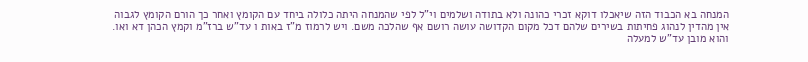המנחה בא הכבוד הזה שיאכלו דוקא זכרי כהונה ולא בתודה ושלמים וי"ל לפי שהמנחה היתה כלולה ביחד עם הקומץ ואחר כך הורם הקומץ לגבוה אין מהדין לנהוג פחיתות בשירים שלהם דכל מקום הקדושה עושה רושם אף שהלכה משם. ויש לרמוז מ"ז באות ו עד"ש ברז"מ וקמץ הכהן דא ואו. והוא מובן עד"ש למעלה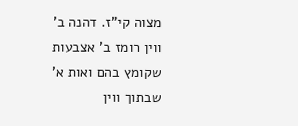מצוה קי"ז. דהנה ב' ווין רומז ב' אצבעות שקומץ בהם ואות א' שבתוך ווין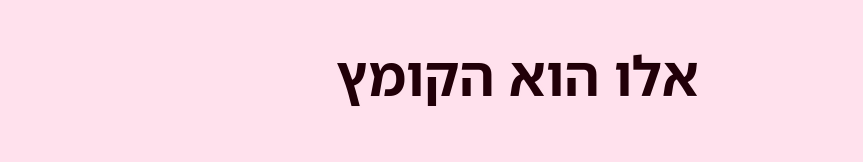אלו הוא הקומץ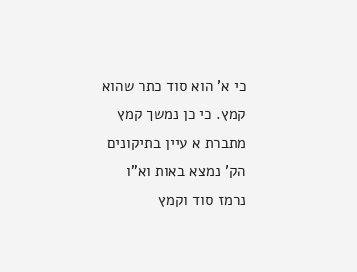כי א' הוא סוד כתר שהוא קמץ. כי כן נמשך קמץ מתברת א עיין בתיקונים הק' נמצא באות וא"ו נרמז סוד וקמץ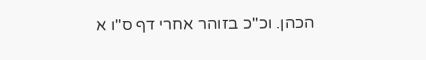הכהן. וכ"כ בזוהר אחרי דף ס"ו א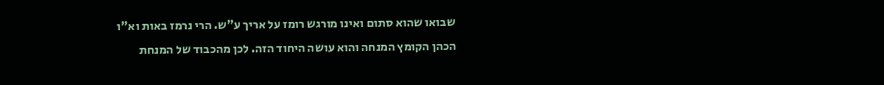שבואו שהוא סתום ואינו מורגש רומז על אריך ע"ש. הרי נרמז באות וא"ו הכהן הקומץ המנחה והוא עושה היחוד הזה. לכן מהכבוד של המנחת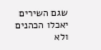שגם השירים יאכלו הכהנים ולא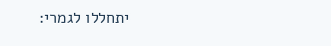יתחללו לגמרי: